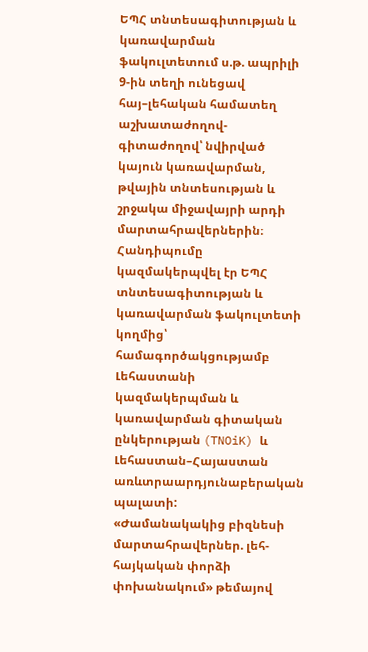ԵՊՀ տնտեսագիտության և կառավարման ֆակուլտետում ս.թ. ապրիլի 9-ին տեղի ունեցավ հայ–լեհական համատեղ աշխատաժողով-գիտաժողով՝ նվիրված կայուն կառավարման, թվային տնտեսության և շրջակա միջավայրի արդի մարտահրավերներին։
Հանդիպումը կազմակերպվել էր ԵՊՀ տնտեսագիտության և կառավարման ֆակուլտետի կողմից՝ համագործակցությամբ Լեհաստանի կազմակերպման և կառավարման գիտական ընկերության (TNOiK) և Լեհաստան–Հայաստան առևտրաարդյունաբերական պալատի:
«Ժամանակակից բիզնեսի մարտահրավերներ. լեհ-հայկական փորձի փոխանակում» թեմայով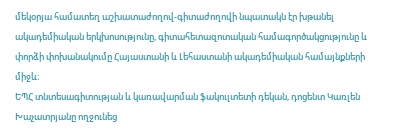մեկօրյա համատեղ աշխատաժողով-գիտաժողովի նպատակն էր խթանել ակադեմիական երկխոսությունը, գիտահետազոտական համագործակցությունը և փորձի փոխանակումը Հայաստանի և Լեհաստանի ակադեմիական համայնքների միջև։
ԵՊՀ տնտեսագիտության և կառավարման ֆակուլտետի դեկան, դոցենտ Կառլեն Խաչատրյանը ողջունեց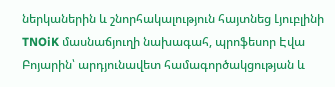ներկաներին և շնորհակալություն հայտնեց Լյուբլինի TNOiK մասնաճյուղի նախագահ, պրոֆեսոր Էվա Բոյարին՝ արդյունավետ համագործակցության և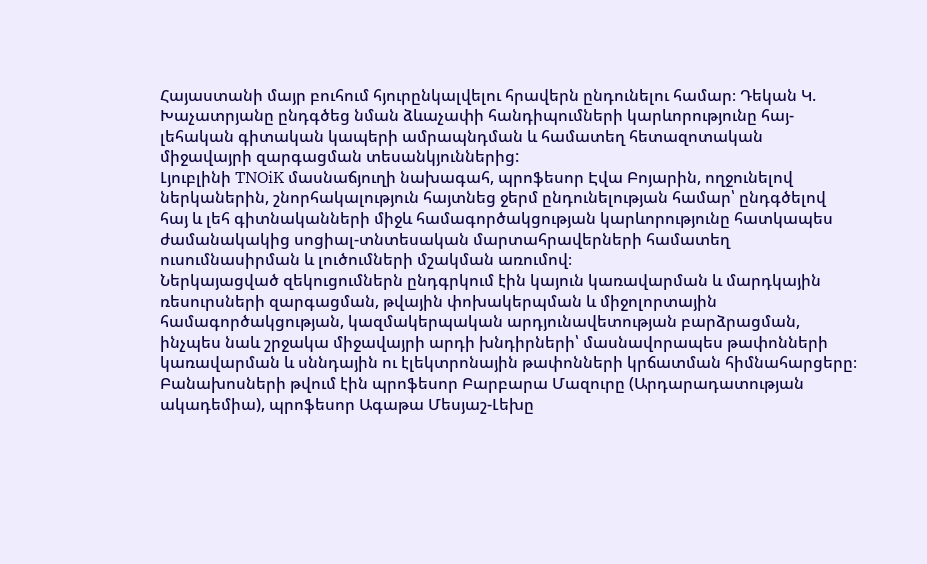Հայաստանի մայր բուհում հյուրընկալվելու հրավերն ընդունելու համար։ Դեկան Կ. Խաչատրյանը ընդգծեց նման ձևաչափի հանդիպումների կարևորությունը հայ-լեհական գիտական կապերի ամրապնդման և համատեղ հետազոտական միջավայրի զարգացման տեսանկյուններից:
Լյուբլինի TNOiK մասնաճյուղի նախագահ, պրոֆեսոր Էվա Բոյարին, ողջունելով ներկաներին, շնորհակալություն հայտնեց ջերմ ընդունելության համար՝ ընդգծելով հայ և լեհ գիտնականների միջև համագործակցության կարևորությունը հատկապես ժամանակակից սոցիալ-տնտեսական մարտահրավերների համատեղ ուսումնասիրման և լուծումների մշակման առումով։
Ներկայացված զեկուցումներն ընդգրկում էին կայուն կառավարման և մարդկային ռեսուրսների զարգացման, թվային փոխակերպման և միջոլորտային համագործակցության, կազմակերպական արդյունավետության բարձրացման, ինչպես նաև շրջակա միջավայրի արդի խնդիրների՝ մասնավորապես թափոնների կառավարման և սննդային ու էլեկտրոնային թափոնների կրճատման հիմնահարցերը։
Բանախոսների թվում էին պրոֆեսոր Բարբարա Մազուրը (Արդարադատության ակադեմիա), պրոֆեսոր Ագաթա Մեսյաշ-Լեխը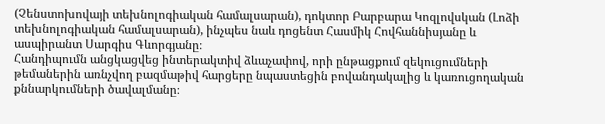(Չենստոխովայի տեխնոլոգիական համալսարան), դոկտոր Բարբարա Կոզլովսկան (Լոձի տեխնոլոգիական համալսարան), ինչպես նաև դոցենտ Հասմիկ Հովհաննիսյանը և ասպիրանտ Սարգիս Գևորգյանը։
Հանդիպումն անցկացվեց ինտերակտիվ ձևաչափով, որի ընթացքում զեկուցումների թեմաներին առնչվող բազմաթիվ հարցերը նպաստեցին բովանդակալից և կառուցողական քննարկումների ծավալմանը։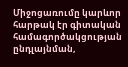Միջոցառումը կարևոր հարթակ էր գիտական համագործակցության ընդլայնման,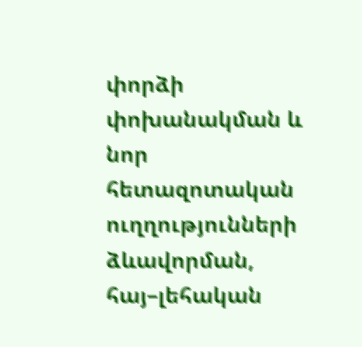փորձի փոխանակման և նոր հետազոտական ուղղությունների ձևավորման, հայ–լեհական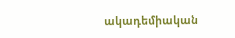ակադեմիական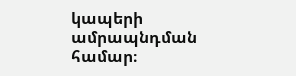կապերի ամրապնդման համար։